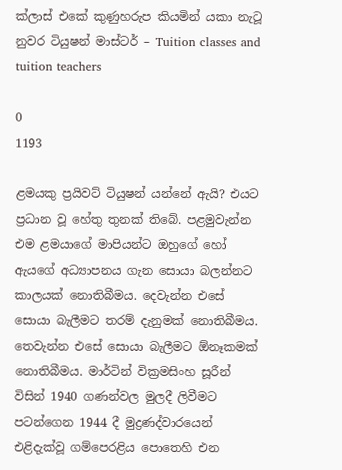ක්‌ලාස්‌ එකේ කුණුහරුප කියමින් යකා නැටූ නුවර ටියුෂන් මාස්‌ටර් – Tuition classes and tuition teachers

0
1193

ළමයකු ප්‍රයිවට්‌ ටියුෂන් යන්නේ ඇයි? එයට ප්‍රධාන වූ හේතු තුනක්‌ තිබේ. පළමුවැන්න එම ළමයාගේ මාපියන්ට ඔහුගේ හෝ ඇයගේ අධ්‍යාපනය ගැන සොයා බලන්නට කාලයක්‌ නොතිබීමය. දෙවැන්න එසේ සොයා බැලීමට තරම් දැනුමක්‌ නොතිබීමය. තෙවැන්න එසේ සොයා බැලීමට ඕනෑකමක්‌ නොතිබීමය. මාර්ටින් වික්‍රමසිංහ සූරීන් විසින් 1940 ගණන්වල මුලදී ලිවීමට පටන්ගෙන 1944 දී මුද්‍රණද්වාරයෙන් එළිදැක්‌වූ ගම්පෙරළිය පොතෙහි එන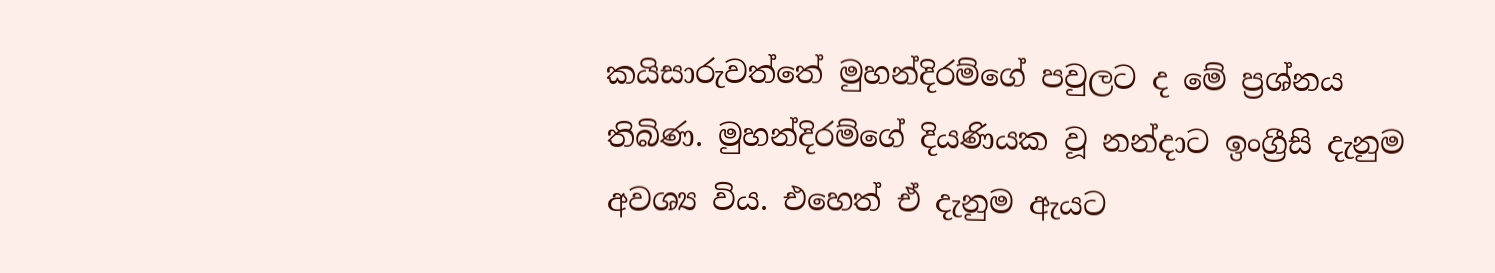කයිසාරුවත්තේ මුහන්දිරම්ගේ පවුලට ද මේ ප්‍රශ්නය තිබිණ. මුහන්දිරම්ගේ දියණියක වූ නන්දාට ඉංග්‍රීසි දැනුම අවශ්‍ය විය. එහෙත් ඒ දැනුම ඇයට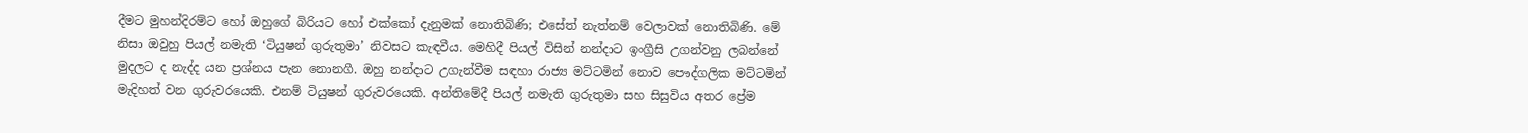දීමට මුහන්දිරම්ට හෝ ඔහුගේ බිරියට හෝ එක්‌කෝ දැනුමක්‌ නොතිබිණි; එසේත් නැත්නම් වෙලාවක්‌ නොතිබිණි. මේ නිසා ඔවුහු පියල් නමැති ‘ටියුෂන් ගුරුතුමා’ නිවසට කැඳවීය. මෙහිදී පියල් විසින් නන්දාට ඉංග්‍රීසි උගන්වනු ලබන්නේ මුදලට ද නැද්ද යන ප්‍රශ්නය පැන නොනගී. ඔහු නන්දාට උගැන්වීම සඳහා රාජ්‍ය මට්‌ටමින් නොව පෞද්ගලික මට්‌ටමින් මැදිහත් වන ගුරුවරයෙකි. එනම් ටියුෂන් ගුරුවරයෙකි. අන්තිමේදී පියල් නමැති ගුරුතුමා සහ සිසුවිය අතර ප්‍රේම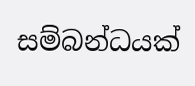සම්බන්ධයක්‌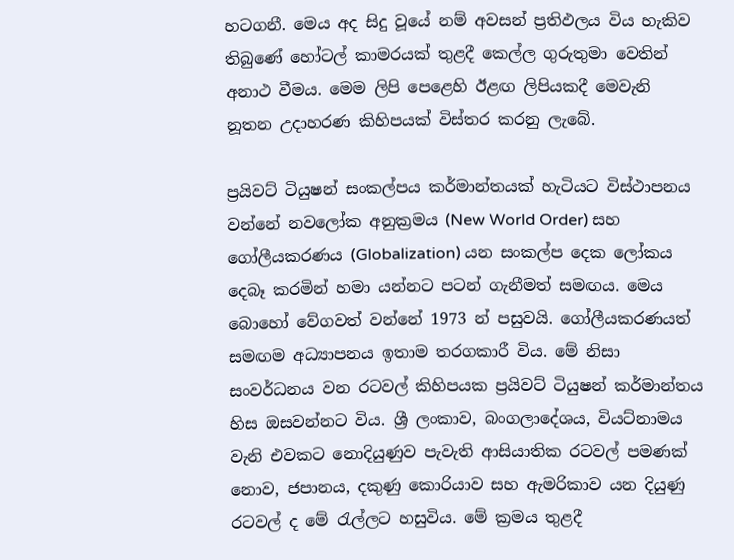හටගනී. මෙය අද සිදු වූයේ නම් අවසන් ප්‍රතිඵලය විය හැකිව තිබුණේ හෝටල් කාමරයක්‌ තුළදී කෙල්ල ගුරුතුමා වෙතින් අනාථ වීමය. මෙම ලිපි පෙළෙහි ඊළඟ ලිපියකදී මෙවැනි නූතන උදාහරණ කිහිපයක්‌ විස්‌තර කරනු ලැබේ.

ප්‍රයිවට්‌ ටියුෂන් සංකල්පය කර්මාන්තයක්‌ හැටියට විස්‌ථාපනය වන්නේ නවලෝක අනුක්‍රමය (New World Order) සහ ගෝලීයකරණය (Globalization) යන සංකල්ප දෙක ලෝකය දෙබෑ කරමින් හමා යන්නට පටන් ගැනීමත් සමඟය. මෙය බොහෝ වේගවත් වන්නේ 1973 න් පසුවයි. ගෝලීයකරණයත් සමඟම අධ්‍යාපනය ඉතාම තරගකාරී විය. මේ නිසා සංවර්ධනය වන රටවල් කිහිපයක ප්‍රයිවට්‌ ටියුෂන් කර්මාන්තය හිස ඔසවන්නට විය. ශ්‍රී ලංකාව, බංගලාදේශය, වියට්‌නාමය වැනි එවකට නොදියුණුව පැවැති ආසියාතික රටවල් පමණක්‌ නොව, ජපානය, දකුණු කොරියාව සහ ඇමරිකාව යන දියුණු රටවල් ද මේ රැල්ලට හසුවිය. මේ ක්‍රමය තුළදී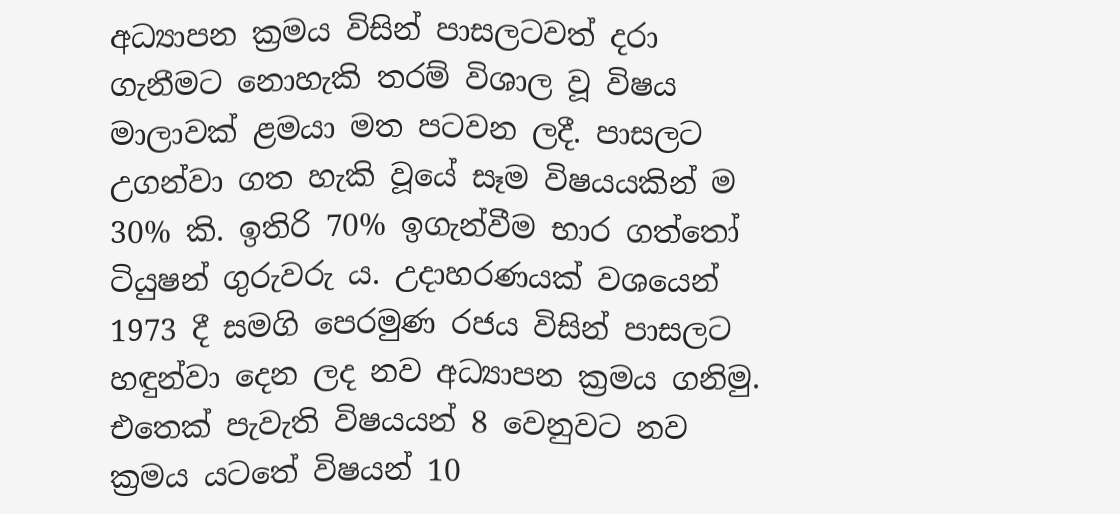අධ්‍යාපන ක්‍රමය විසින් පාසලටවත් දරා ගැනීමට නොහැකි තරම් විශාල වූ විෂය මාලාවක්‌ ළමයා මත පටවන ලදී. පාසලට උගන්වා ගත හැකි වූයේ සෑම විෂයයකින් ම 30% කි. ඉතිරි 70% ඉගැන්වීම භාර ගත්තෝ ටියුෂන් ගුරුවරු ය. උදාහරණයක්‌ වශයෙන් 1973 දී සමගි පෙරමුණ රජය විසින් පාසලට හඳුන්වා දෙන ලද නව අධ්‍යාපන ක්‍රමය ගනිමු. එතෙක්‌ පැවැති විෂයයන් 8 වෙනුවට නව ක්‍රමය යටතේ විෂයන් 10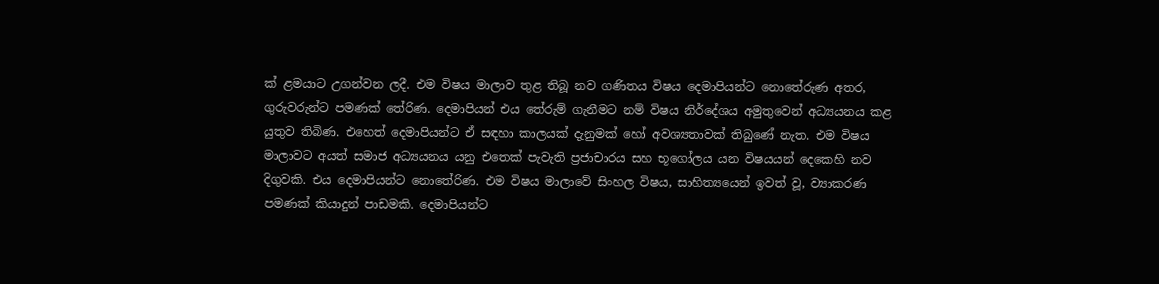ක්‌ ළමයාට උගන්වන ලදී. එම විෂය මාලාව තුළ තිබූ නව ගණිතය විෂය දෙමාපියන්ට නොතේරුණ අතර, ගුරුවරුන්ට පමණක්‌ තේරිණ. දෙමාපියන් එය තේරුම් ගැනීමට නම් විෂය නිර්දේශය අමුතුවෙන් අධ්‍යයනය කළ යුතුව තිබිණ. එහෙත් දෙමාපියන්ට ඒ සඳහා කාලයක්‌ දැනුමක්‌ හෝ අවශ්‍යතාවක්‌ තිබුණේ නැත. එම විෂය මාලාවට අයත් සමාජ අධ්‍යයනය යනු එතෙක්‌ පැවැති ප්‍රජාචාරය සහ භූගෝලය යන විෂයයන් දෙකෙහි නව දිගුවකි. එය දෙමාපියන්ට නොතේරිණ. එම විෂය මාලාවේ සිංහල විෂය, සාහිත්‍යයෙන් ඉවත් වූ, ව්‍යාකරණ පමණක්‌ කියාදුන් පාඩමකි. දෙමාපියන්ට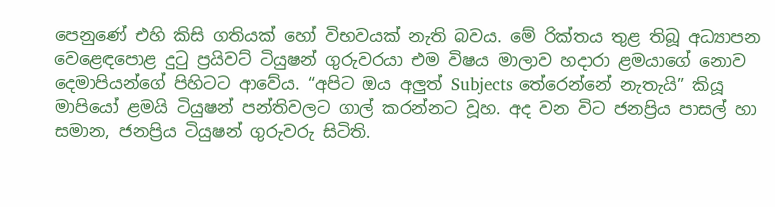පෙනුණේ එහි කිසි ගතියක්‌ හෝ විභවයක්‌ නැති බවය. මේ රික්‌තය තුළ තිබූ අධ්‍යාපන වෙළෙඳපොළ දුටු ප්‍රයිවට්‌ ටියුෂන් ගුරුවරයා එම විෂය මාලාව හදාරා ළමයාගේ නොව දෙමාපියන්ගේ පිහිටට ආවේය. “අපිට ඔය අලුත් Subjects තේරෙන්නේ නැතැයි” කියූ මාපියෝ ළමයි ටියුෂන් පන්තිවලට ගාල් කරන්නට වූහ. අද වන විට ජනප්‍රිය පාසල් හා සමාන, ජනප්‍රිය ටියුෂන් ගුරුවරු සිටිති.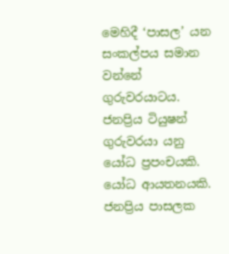මෙහිදී ‘පාසල’ යන සංකල්පය සමාන වන්නේ ගුරුවරයාටය. ජනප්‍රිය ටියුෂන් ගුරුවරයා යනු යෝධ ප්‍රපංචයකි. යෝධ ආයතනයකි. ජනප්‍රිය පාසලක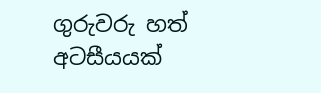ගුරුවරු හත් අටසීයයක්‌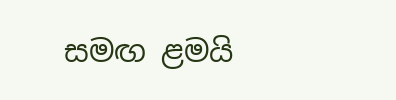සමඟ ළමයි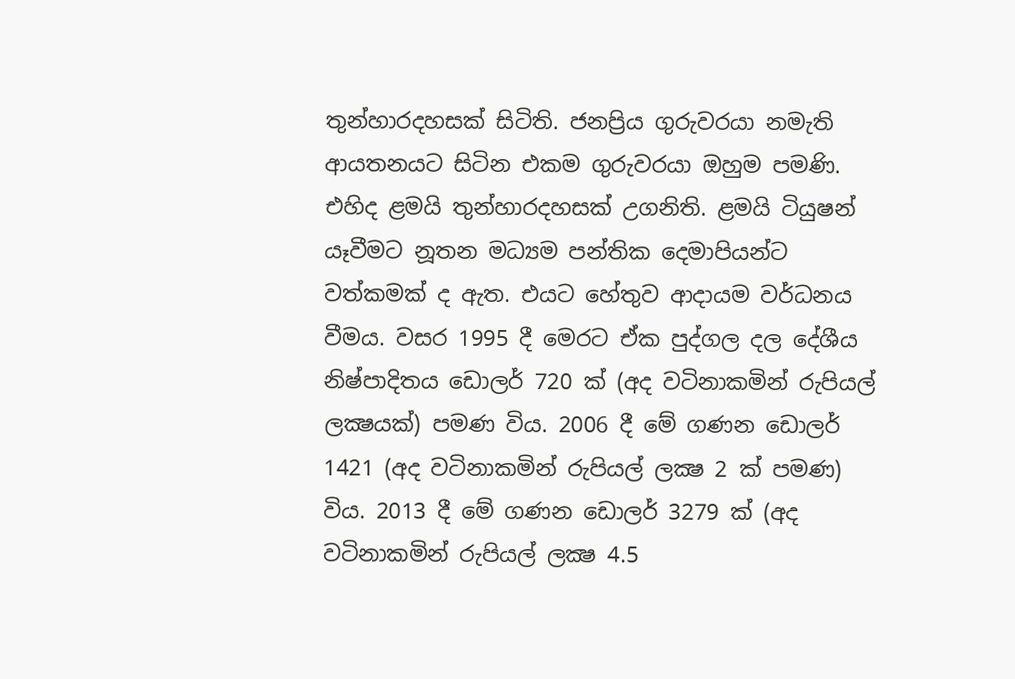තුන්හාරදහසක්‌ සිටිති. ජනප්‍රිය ගුරුවරයා නමැති ආයතනයට සිටින එකම ගුරුවරයා ඔහුම පමණි. එහිද ළමයි තුන්හාරදහසක්‌ උගනිති. ළමයි ටියුෂන් යෑවීමට නූතන මධ්‍යම පන්තික දෙමාපියන්ට වත්කමක්‌ ද ඇත. එයට හේතුව ආදායම වර්ධනය වීමය. වසර 1995 දී මෙරට ඒක පුද්ගල දල දේශීය නිෂ්පාදිතය ඩොලර් 720 ක්‌ (අද වටිනාකමින් රුපියල් ලක්‍ෂයක්‌) පමණ විය. 2006 දී මේ ගණන ඩොලර් 1421 (අද වටිනාකමින් රුපියල් ලක්‍ෂ 2 ක්‌ පමණ) විය. 2013 දී මේ ගණන ඩොලර් 3279 ක්‌ (අද වටිනාකමින් රුපියල් ලක්‍ෂ 4.5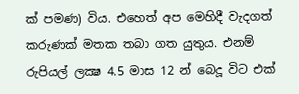ක්‌ පමණ) විය. එහෙත් අප මෙහිදී වැදගත් කරුණක්‌ මතක තබා ගත යුතුය. එනම් රුපියල් ලක්‍ෂ 4.5 මාස 12 න් බෙදූ විට එක්‌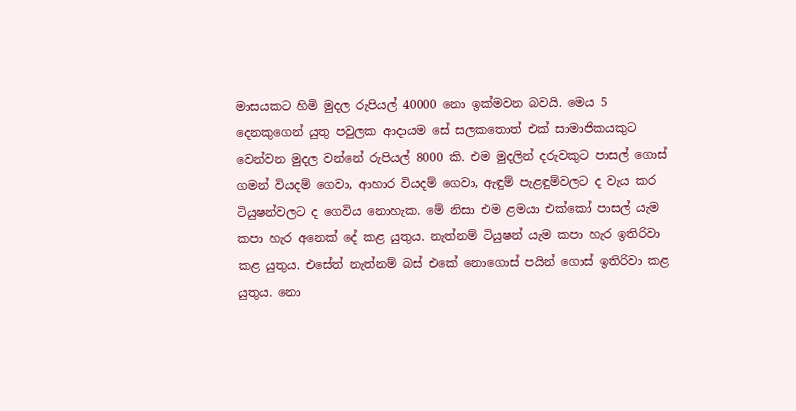මාසයකට හිමි මුදල රුපියල් 40000 නො ඉක්‌මවන බවයි. මෙය 5 දෙනකුගෙන් යුතු පවුලක ආදායම සේ සලකතොත් එක්‌ සාමාජිකයකුට වෙන්වන මුදල වන්නේ රුපියල් 8000 කි. එම මුදලින් දරුවකුට පාසල් ගොස්‌ ගමන් වියදම් ගෙවා, ආහාර වියදම් ගෙවා, ඇඳුම් පැළඳුම්වලට ද වැය කර ටියුෂන්වලට ද ගෙවිය නොහැක. මේ නිසා එම ළමයා එක්‌කෝ පාසල් යැම කපා හැර අනෙක්‌ දේ කළ යුතුය. නැත්නම් ටියුෂන් යැම කපා හැර ඉතිරිවා කළ යුතුය. එසේත් නැත්නම් බස්‌ එකේ නොගොස්‌ පයින් ගොස්‌ ඉතිරිවා කළ යුතුය. නො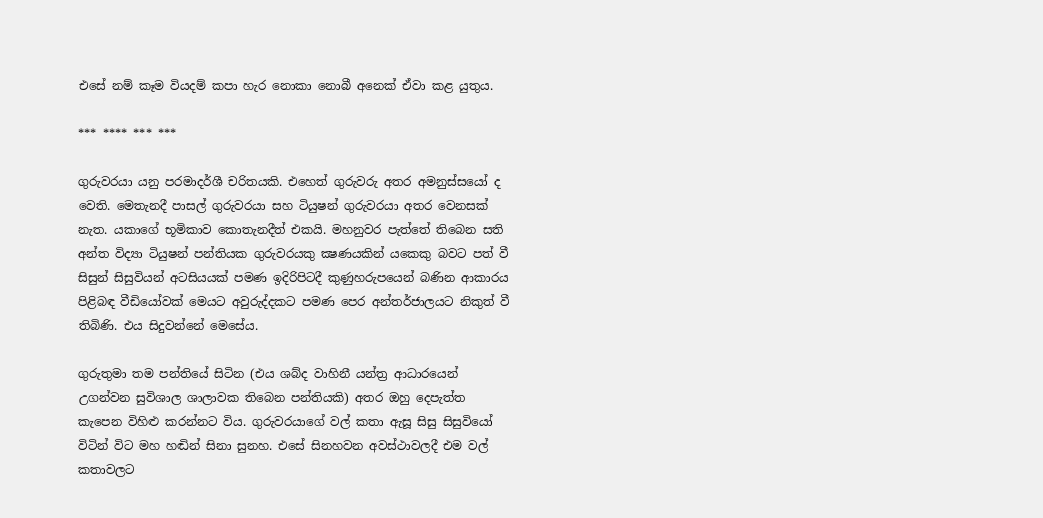එසේ නම් කෑම වියදම් කපා හැර නොකා නොබී අනෙක්‌ ඒවා කළ යුතුය.

*** **** *** ***

ගුරුවරයා යනු පරමාදර්ශී චරිතයකි. එහෙත් ගුරුවරු අතර අමනුස්‌සයෝ ද වෙති. මෙතැනදී පාසල් ගුරුවරයා සහ ටියුෂන් ගුරුවරයා අතර වෙනසක්‌ නැත. යකාගේ භූමිකාව කොතැනදීත් එකයි. මහනුවර පැත්තේ තිබෙන සති අන්ත විද්‍යා ටියුෂන් පන්තියක ගුරුවරයකු ක්‍ෂණයකින් යකෙකු බවට පත් වී සිසුන් සිසුවියන් අටසියයක්‌ පමණ ඉදිරිපිටදී කුණුහරුපයෙන් බණින ආකාරය පිළිබඳ වීඩියෝවක්‌ මෙයට අවුරුද්දකට පමණ පෙර අන්තර්ජාලයට නිකුත් වී තිබිණි. එය සිදුවන්නේ මෙසේය.

ගුරුතුමා තම පන්තියේ සිටින (එය ශබ්ද වාහිනී යන්ත්‍ර ආධාරයෙන් උගන්වන සුවිශාල ශාලාවක තිබෙන පන්තියකි) අතර ඔහු දෙපැත්ත කැපෙන විහිළු කරන්නට විය. ගුරුවරයාගේ වල් කතා ඇසූ සිසු සිසුවියෝ විටින් විට මහ හඬින් සිනා සුනහ. එසේ සිනහවන අවස්‌ථාවලදී එම වල් කතාවලට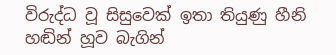විරුද්ධ වූ සිසුවෙක්‌ ඉතා තියුණු හීනි හඬින් හූව බැගින්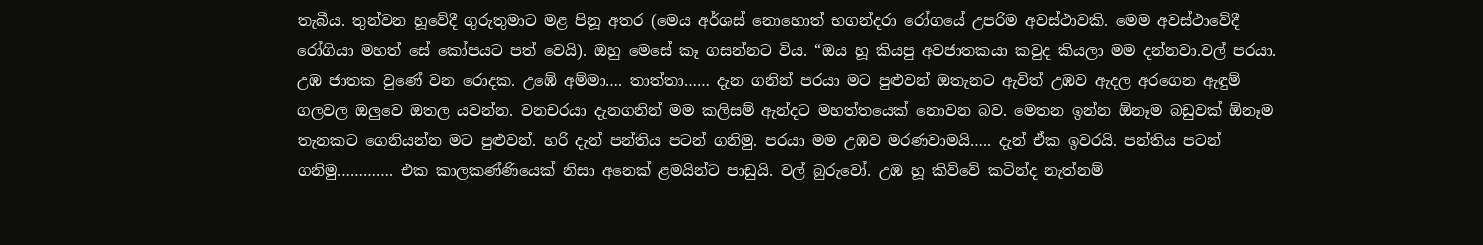තැබීය. තුන්වන හූවේදී ගුරුතුමාට මළ පිනූ අතර (මෙය අර්ශස්‌ නොහොත් භගන්දරා රෝගයේ උපරිම අවස්‌ථාවකි. මෙම අවස්‌ථාවේදී රෝගියා මහත් සේ කෝපයට පත් වෙයි). ඔහු මෙසේ කෑ ගසන්නට විය. “ඔය හූ කියපු අවජාතකයා කවුද කියලා මම දන්නවා.වල් පරයා. උඹ ජාතක වුණේ වන රොදක. උඹේ අම්මා…. තාත්තා…… දැන ගනින් පරයා මට පුළුවන් ඔතැනට ඇවිත් උඹව ඇදල අරගෙන ඇඳුම් ගලවල ඔලුවෙ ඔතල යවන්න. වනචරයා දැනගනින් මම කලිසම් ඇන්දට මහත්තයෙක්‌ නොවන බව. මෙතන ඉන්න ඕනෑම බඩුවක්‌ ඕනෑම තැනකට ගෙනියන්න මට පුළුවන්. හරි දැන් පන්තිය පටන් ගනිමු. පරයා මම උඹව මරණවාමයි….. දැන් ඒක ඉවරයි. පන්තිය පටන් ගනිමු…………. එක කාලකණ්‌ණියෙක්‌ නිසා අනෙක්‌ ළමයින්ට පාඩුයි. වල් බුරුවෝ. උඹ හූ කිව්වේ කටින්ද නැත්නම්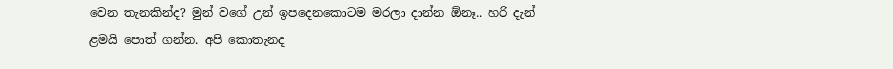වෙන තැනකින්ද? මුන් වගේ උන් ඉපදෙනකොටම මරලා දාන්න ඕනෑ.. හරි දැන් ළමයි පොත් ගන්න. අපි කොතැනද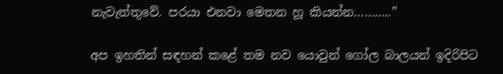නැවැත්තුවේ. පරයා එනවා මෙතන හූ කියන්න………..”

අප ඉහතින් සඳහන් කළේ තම නව යොවුන් ගෝල බාලයන් ඉදිරිපිට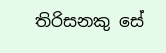තිරිසනකු සේ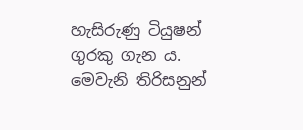හැසිරුණු ටියුෂන් ගුරකු ගැන ය. මෙවැනි තිරිසනුන්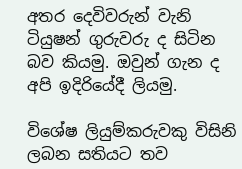අතර දෙවිවරුන් වැනි ටියුෂන් ගුරුවරු ද සිටින බව කියමු. ඔවුන් ගැන ද අපි ඉදිරියේදී ලියමු.

විශේෂ ලියුම්කරුවකු විසිනි
ලබන සතියට තව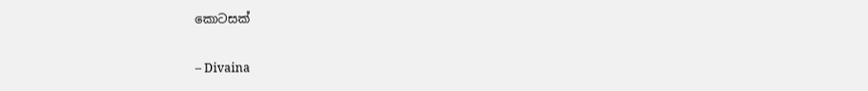කොටසක්‌

– Divaina